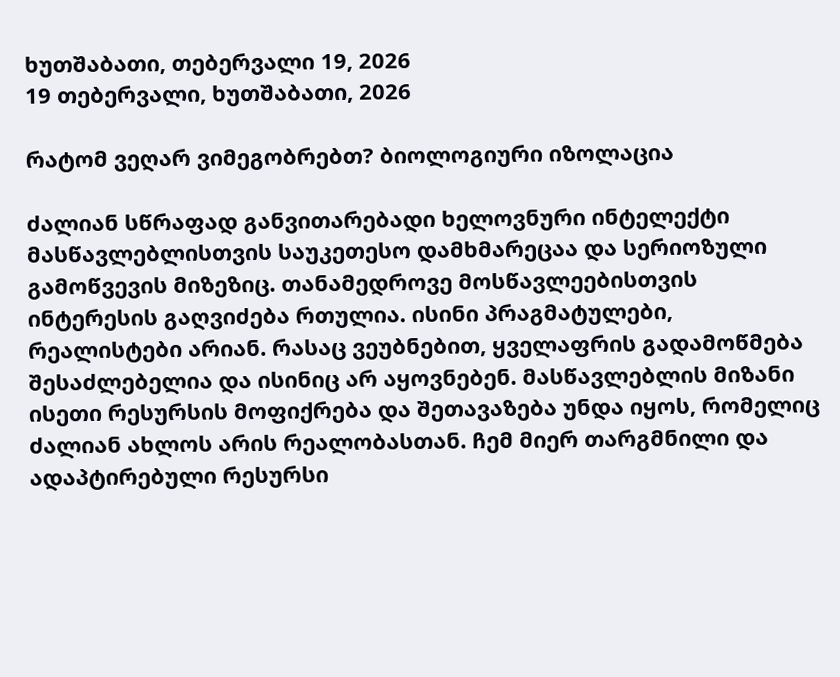ხუთშაბათი, თებერვალი 19, 2026
19 თებერვალი, ხუთშაბათი, 2026

რატომ ვეღარ ვიმეგობრებთ? ბიოლოგიური იზოლაცია

ძალიან სწრაფად განვითარებადი ხელოვნური ინტელექტი მასწავლებლისთვის საუკეთესო დამხმარეცაა და სერიოზული გამოწვევის მიზეზიც. თანამედროვე მოსწავლეებისთვის ინტერესის გაღვიძება რთულია. ისინი პრაგმატულები, რეალისტები არიან. რასაც ვეუბნებით, ყველაფრის გადამოწმება შესაძლებელია და ისინიც არ აყოვნებენ. მასწავლებლის მიზანი ისეთი რესურსის მოფიქრება და შეთავაზება უნდა იყოს, რომელიც ძალიან ახლოს არის რეალობასთან. ჩემ მიერ თარგმნილი და ადაპტირებული რესურსი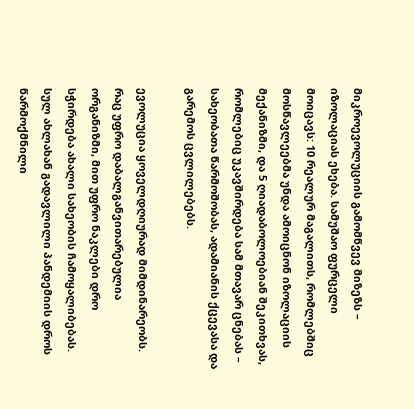მიკროევოლუციის გამომწვევ მიზეზს – იზოლაციას ეხება. სამუშაო ფურცელი მოიცავს: 10 რეალურ მაგალითს, რომლებშიც მოსწავლეებმა უნდა ამოიცნონ იზოლაციის მექანიზმი, და 5 ღიადაბოლოებიან შეკითხვას, რომლებიც უკავშირდება სამ მთავარ ცნებას –  სახეობათა წარმოშობას, ადამიანის ქცევასა და გარემოს ცვლილებებს.

ევოლუცია ყოველდღიურად მიმდინარეობს. რაც უფრო დაბალგანვითარებულია ორგანიზმი, მით უფრო ნაკლები დრო სჭირდება ახალი სახეობის ჩამოყალიბებას. სულ ახლახან გადავლილი პანდემიის დროს წარმოქმნილი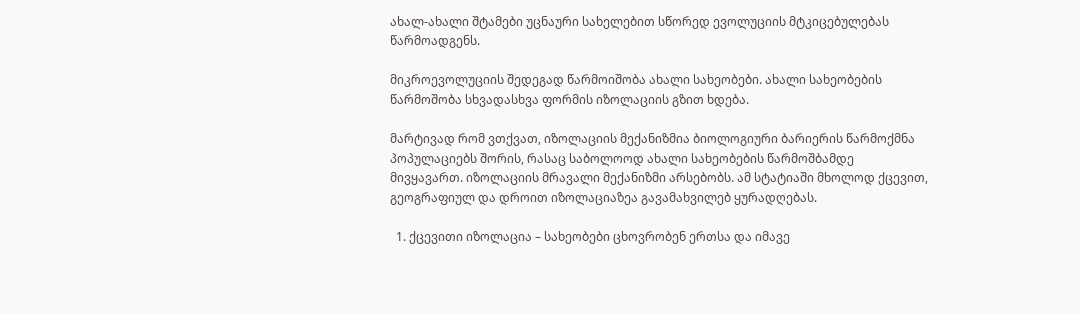ახალ-ახალი შტამები უცნაური სახელებით სწორედ ევოლუციის მტკიცებულებას წარმოადგენს.

მიკროევოლუციის შედეგად წარმოიშობა ახალი სახეობები. ახალი სახეობების წარმოშობა სხვადასხვა ფორმის იზოლაციის გზით ხდება.

მარტივად რომ ვთქვათ, იზოლაციის მექანიზმია ბიოლოგიური ბარიერის წარმოქმნა პოპულაციებს შორის, რასაც საბოლოოდ ახალი სახეობების წარმოშბამდე მივყავართ. იზოლაციის მრავალი მექანიზმი არსებობს. ამ სტატიაში მხოლოდ ქცევით, გეოგრაფიულ და დროით იზოლაციაზეა გავამახვილებ ყურადღებას.

  1. ქცევითი იზოლაცია – სახეობები ცხოვრობენ ერთსა და იმავე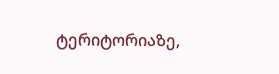ტერიტორიაზე,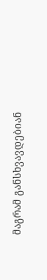მაგრამ განსხვავდებიან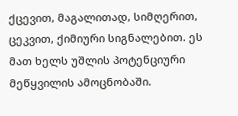ქცევით, მაგალითად, სიმღერით, ცეკვით, ქიმიური სიგნალებით. ეს მათ ხელს უშლის პოტენციური მეწყვილის ამოცნობაში.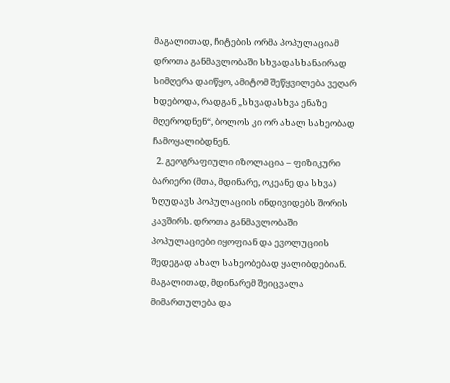მაგალითად, ჩიტების ორმა პოპულაციამ დროთა განმავლობაში სხვადასხანაირად სიმღერა დაიწყო, ამიტომ შეწყვილება ვეღარ ხდებოდა, რადგან „სხვადასხვა ენაზე მღეროდნენ“, ბოლოს კი ორ ახალ სახეობად ჩამოყალიბდნენ.
  2. გეოგრაფიული იზოლაცია – ფიზიკური ბარიერი (მთა, მდინარე, ოკეანე და სხვა) ზღუდავს პოპულაციის ინდივიდებს შორის კავშირს. დროთა განმავლობაში პოპულაციები იყოფიან და ევოლუციის შედეგად ახალ სახეობებად ყალიბდებიან. მაგალითად, მდინარემ შეიცვალა მიმართულება და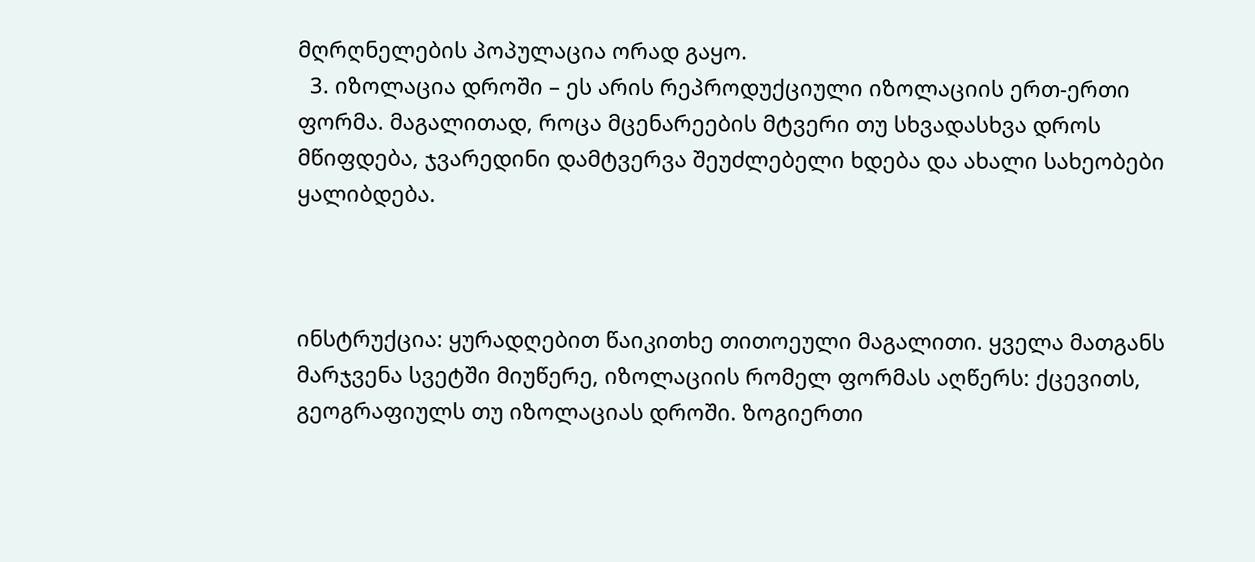მღრღნელების პოპულაცია ორად გაყო.
  3. იზოლაცია დროში – ეს არის რეპროდუქციული იზოლაციის ერთ-ერთი ფორმა. მაგალითად, როცა მცენარეების მტვერი თუ სხვადასხვა დროს მწიფდება, ჯვარედინი დამტვერვა შეუძლებელი ხდება და ახალი სახეობები ყალიბდება.



ინსტრუქცია: ყურადღებით წაიკითხე თითოეული მაგალითი. ყველა მათგანს მარჯვენა სვეტში მიუწერე, იზოლაციის რომელ ფორმას აღწერს: ქცევითს, გეოგრაფიულს თუ იზოლაციას დროში. ზოგიერთი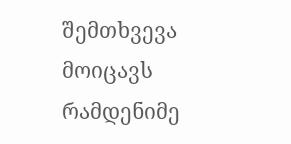შემთხვევა მოიცავს რამდენიმე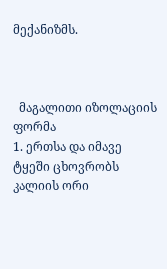მექანიზმს.



  მაგალითი იზოლაციის ფორმა
1. ერთსა და იმავე ტყეში ცხოვრობს კალიის ორი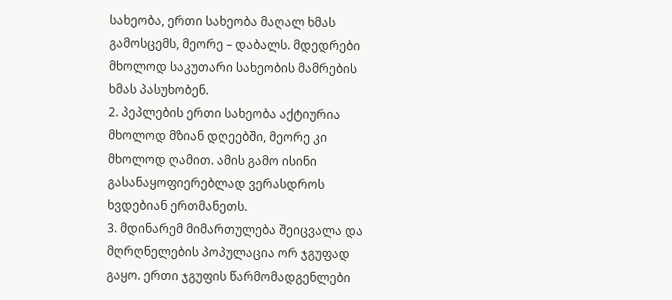სახეობა, ერთი სახეობა მაღალ ხმას გამოსცემს, მეორე – დაბალს. მდედრები მხოლოდ საკუთარი სახეობის მამრების ხმას პასუხობენ.
2. პეპლების ერთი სახეობა აქტიურია მხოლოდ მზიან დღეებში, მეორე კი მხოლოდ ღამით. ამის გამო ისინი გასანაყოფიერებლად ვერასდროს ხვდებიან ერთმანეთს.
3. მდინარემ მიმართულება შეიცვალა და მღრღნელების პოპულაცია ორ ჯგუფად გაყო. ერთი ჯგუფის წარმომადგენლები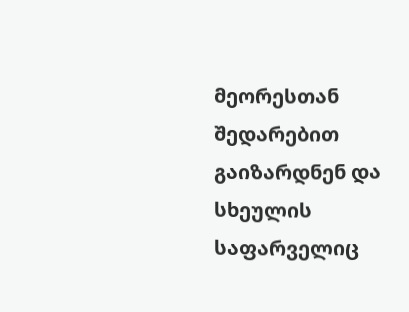მეორესთან შედარებით გაიზარდნენ და სხეულის საფარველიც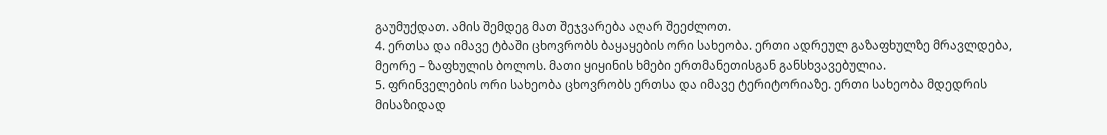გაუმუქდათ. ამის შემდეგ მათ შეჯვარება აღარ შეეძლოთ.
4. ერთსა და იმავე ტბაში ცხოვრობს ბაყაყების ორი სახეობა. ერთი ადრეულ გაზაფხულზე მრავლდება, მეორე – ზაფხულის ბოლოს. მათი ყიყინის ხმები ერთმანეთისგან განსხვავებულია.
5. ფრინველების ორი სახეობა ცხოვრობს ერთსა და იმავე ტერიტორიაზე. ერთი სახეობა მდედრის მისაზიდად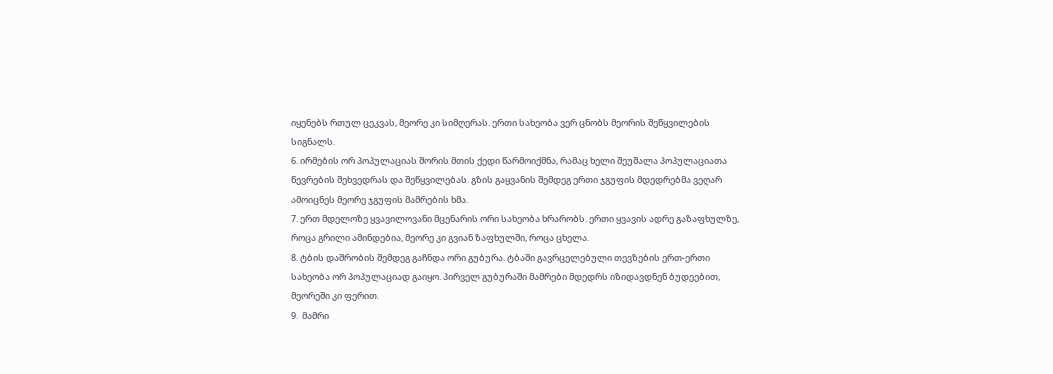იყენებს რთულ ცეკვას, მეორე კი სიმღერას. ერთი სახეობა ვერ ცნობს მეორის შეწყვილების სიგნალს.
6. ირმების ორ პოპულაციას შორის მთის ქედი წარმოიქმნა, რამაც ხელი შეუშალა პოპულაციათა წევრების შეხვედრას და შეწყვილებას. გზის გაყვანის შემდეგ ერთი ჯგუფის მდედრებმა ვეღარ ამოიცნეს მეორე ჯგუფის მამრების ხმა.
7. ერთ მდელოზე ყვავილოვანი მცენარის ორი სახეობა ხრარობს. ერთი ყვავის ადრე გაზაფხულზე, როცა გრილი ამინდებია, მეორე კი გვიან ზაფხულში, როცა ცხელა.
8. ტბის დაშრობის შემდეგ გაჩნდა ორი გუბურა. ტბაში გავრცელებული თევზების ერთ-ერთი სახეობა ორ პოპულაციად გაიყო. პირველ გუბურაში მამრები მდედრს იზიდავდნენ ბუდეებით, მეორეში კი ფერით.
9.  მამრი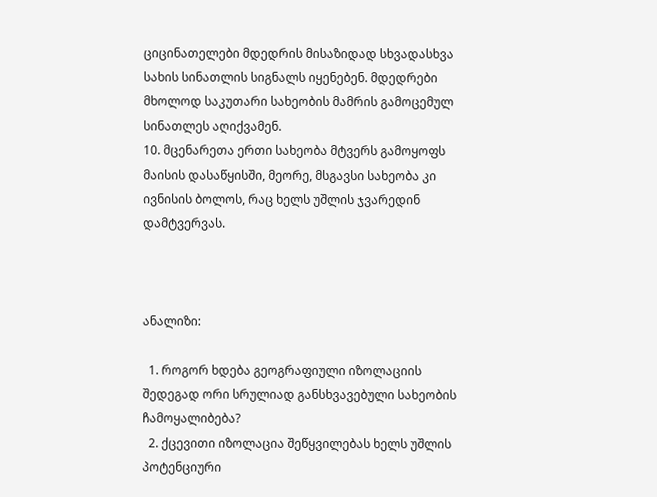ციცინათელები მდედრის მისაზიდად სხვადასხვა სახის სინათლის სიგნალს იყენებენ. მდედრები მხოლოდ საკუთარი სახეობის მამრის გამოცემულ სინათლეს აღიქვამენ.
10. მცენარეთა ერთი სახეობა მტვერს გამოყოფს მაისის დასაწყისში, მეორე, მსგავსი სახეობა კი ივნისის ბოლოს, რაც ხელს უშლის ჯვარედინ დამტვერვას.



ანალიზი:

  1. როგორ ხდება გეოგრაფიული იზოლაციის შედეგად ორი სრულიად განსხვავებული სახეობის ჩამოყალიბება?
  2. ქცევითი იზოლაცია შეწყვილებას ხელს უშლის პოტენციური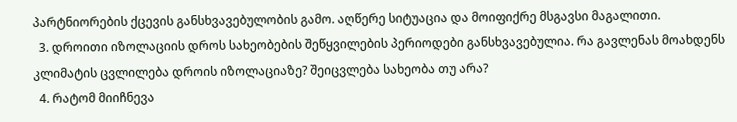პარტნიორების ქცევის განსხვავებულობის გამო. აღწერე სიტუაცია და მოიფიქრე მსგავსი მაგალითი.
  3. დროითი იზოლაციის დროს სახეობების შეწყვილების პერიოდები განსხვავებულია. რა გავლენას მოახდენს კლიმატის ცვლილება დროის იზოლაციაზე? შეიცვლება სახეობა თუ არა?
  4. რატომ მიიჩნევა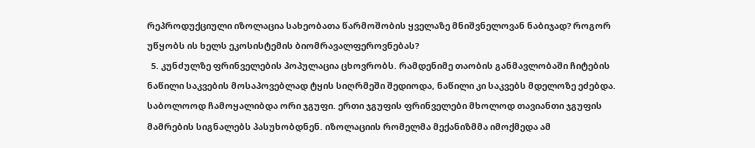რეპროდუქციული იზოლაცია სახეობათა წარმოშობის ყველაზე მნიშვნელოვან ნაბიჯად? როგორ უწყობს ის ხელს ეკოსისტემის ბიომრავალფეროვნებას?
  5. კუნძულზე ფრინველების პოპულაცია ცხოვრობს. რამდენიმე თაობის განმავლობაში ჩიტების ნაწილი საკვების მოსაპოვებლად ტყის სიღრმეში შედიოდა, ნაწილი კი საკვებს მდელოზე ეძებდა. საბოლოოდ ჩამოყალიბდა ორი ჯგუფი. ერთი ჯგუფის ფრინველები მხოლოდ თავიანთი ჯგუფის მამრების სიგნალებს პასუხობდნენ. იზოლაციის რომელმა მექანიზმმა იმოქმედა ამ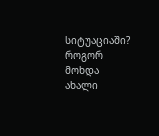სიტუაციაში? როგორ მოხდა ახალი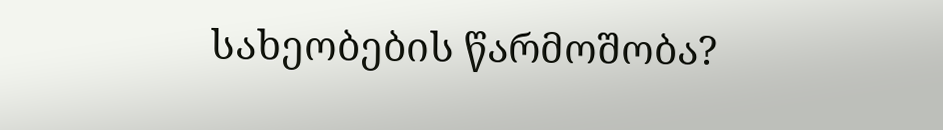სახეობების წარმოშობა?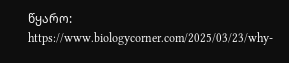წყარო: https://www.biologycorner.com/2025/03/23/why-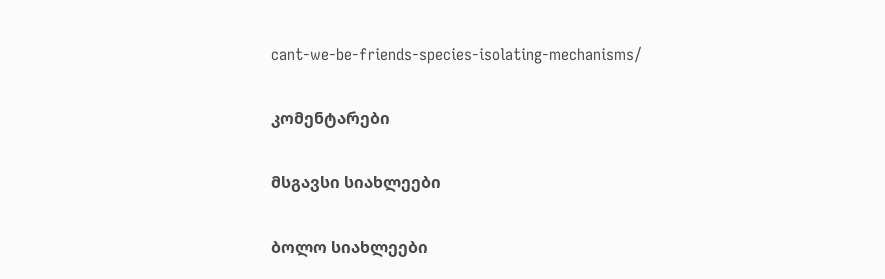cant-we-be-friends-species-isolating-mechanisms/

კომენტარები

მსგავსი სიახლეები

ბოლო სიახლეები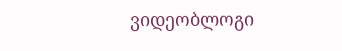ვიდეობლოგი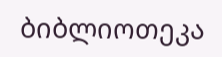ბიბლიოთეკა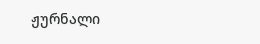ჟურნალი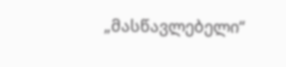„მასწავლებელი“